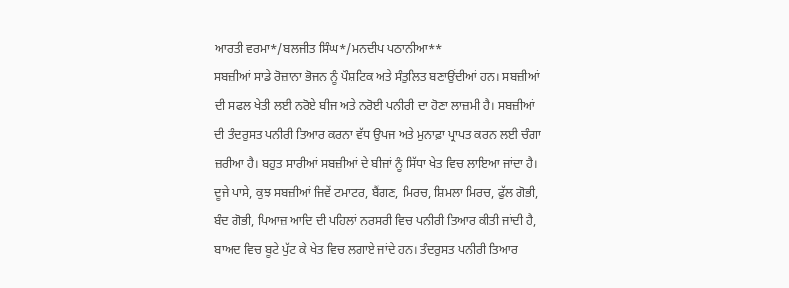ਆਰਤੀ ਵਰਮਾ*/ਬਲਜੀਤ ਸਿੰਘ*/ਮਨਦੀਪ ਪਠਾਨੀਆ**
ਸਬਜ਼ੀਆਂ ਸਾਡੇ ਰੋਜ਼ਾਨਾ ਭੋਜਨ ਨੂੰ ਪੌਸ਼ਟਿਕ ਅਤੇ ਸੰਤੁਲਿਤ ਬਣਾਉਂਦੀਆਂ ਹਨ। ਸਬਜ਼ੀਆਂ ਦੀ ਸਫਲ ਖੇਤੀ ਲਈ ਨਰੋਏ ਬੀਜ ਅਤੇ ਨਰੋਈ ਪਨੀਰੀ ਦਾ ਹੋਣਾ ਲਾਜ਼ਮੀ ਹੈ। ਸਬਜ਼ੀਆਂ ਦੀ ਤੰਦਰੁਸਤ ਪਨੀਰੀ ਤਿਆਰ ਕਰਨਾ ਵੱਧ ਉਪਜ ਅਤੇ ਮੁਨਾਫ਼ਾ ਪ੍ਰਾਪਤ ਕਰਨ ਲਈ ਚੰਗਾ ਜ਼ਰੀਆ ਹੈ। ਬਹੁਤ ਸਾਰੀਆਂ ਸਬਜ਼ੀਆਂ ਦੇ ਬੀਜਾਂ ਨੂੰ ਸਿੱਧਾ ਖੇਤ ਵਿਚ ਲਾਇਆ ਜਾਂਦਾ ਹੈ। ਦੂਜੇ ਪਾਸੇ, ਕੁਝ ਸਬਜ਼ੀਆਂ ਜਿਵੇਂ ਟਮਾਟਰ, ਬੈਂਗਣ, ਮਿਰਚ, ਸ਼ਿਮਲਾ ਮਿਰਚ, ਫੁੱਲ ਗੋਭੀ, ਬੰਦ ਗੋਭੀ, ਪਿਆਜ਼ ਆਦਿ ਦੀ ਪਹਿਲਾਂ ਨਰਸਰੀ ਵਿਚ ਪਨੀਰੀ ਤਿਆਰ ਕੀਤੀ ਜਾਂਦੀ ਹੈ, ਬਾਅਦ ਵਿਚ ਬੂਟੇ ਪੁੱਟ ਕੇ ਖੇਤ ਵਿਚ ਲਗਾਏ ਜਾਂਦੇ ਹਨ। ਤੰਦਰੁਸਤ ਪਨੀਰੀ ਤਿਆਰ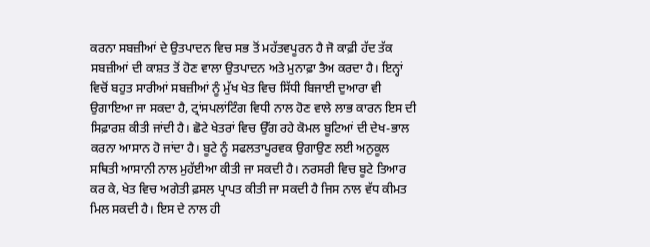ਕਰਨਾ ਸਬਜ਼ੀਆਂ ਦੇ ਉਤਪਾਦਨ ਵਿਚ ਸਭ ਤੋਂ ਮਹੱਤਵਪੂਰਨ ਹੈ ਜੋ ਕਾਫ਼ੀ ਹੱਦ ਤੱਕ ਸਬਜ਼ੀਆਂ ਦੀ ਕਾਸ਼ਤ ਤੋਂ ਹੋਣ ਵਾਲਾ ਉਤਪਾਦਨ ਅਤੇ ਮੁਨਾਫ਼ਾ ਤੈਅ ਕਰਦਾ ਹੈ। ਇਨ੍ਹਾਂ ਵਿਚੋਂ ਬਹੁਤ ਸਾਰੀਆਂ ਸਬਜ਼ੀਆਂ ਨੂੰ ਮੁੱਖ ਖੇਤ ਵਿਚ ਸਿੱਧੀ ਬਿਜਾਈ ਦੁਆਰਾ ਵੀ ਉਗਾਇਆ ਜਾ ਸਕਦਾ ਹੈ, ਟ੍ਰਾਂਸਪਲਾਂਟਿੰਗ ਵਿਧੀ ਨਾਲ ਹੋਣ ਵਾਲੇ ਲਾਭ ਕਾਰਨ ਇਸ ਦੀ ਸਿਫ਼ਾਰਸ਼ ਕੀਤੀ ਜਾਂਦੀ ਹੈ। ਛੋਟੇ ਖੇਤਰਾਂ ਵਿਚ ਉੱਗ ਰਹੇ ਕੋਮਲ ਬੂਟਿਆਂ ਦੀ ਦੇਖ-ਭਾਲ ਕਰਨਾ ਆਸਾਨ ਹੋ ਜਾਂਦਾ ਹੈ। ਬੂਟੇ ਨੂੰ ਸਫਲਤਾਪੂਰਵਕ ਉਗਾਉਣ ਲਈ ਅਨੁਕੂਲ ਸਥਿਤੀ ਆਸਾਨੀ ਨਾਲ ਮੁਹੱਈਆ ਕੀਤੀ ਜਾ ਸਕਦੀ ਹੈ। ਨਰਸਰੀ ਵਿਚ ਬੂਟੇ ਤਿਆਰ ਕਰ ਕੇ, ਖੇਤ ਵਿਚ ਅਗੇਤੀ ਫ਼ਸਲ ਪ੍ਰਾਪਤ ਕੀਤੀ ਜਾ ਸਕਦੀ ਹੈ ਜਿਸ ਨਾਲ ਵੱਧ ਕੀਮਤ ਮਿਲ ਸਕਦੀ ਹੈ। ਇਸ ਦੇ ਨਾਲ ਹੀ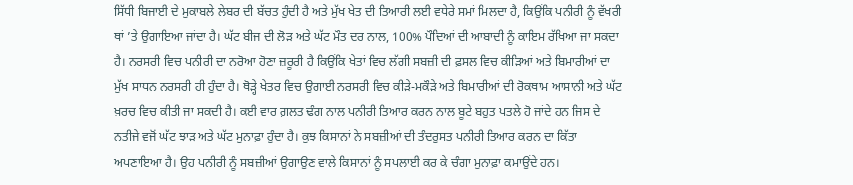ਸਿੱਧੀ ਬਿਜਾਈ ਦੇ ਮੁਕਾਬਲੇ ਲੇਬਰ ਦੀ ਬੱਚਤ ਹੁੰਦੀ ਹੈ ਅਤੇ ਮੁੱਖ ਖੇਤ ਦੀ ਤਿਆਰੀ ਲਈ ਵਧੇਰੇ ਸਮਾਂ ਮਿਲਦਾ ਹੈ, ਕਿਉਂਕਿ ਪਨੀਰੀ ਨੂੰ ਵੱਖਰੀ ਥਾਂ ’ਤੇ ਉਗਾਇਆ ਜਾਂਦਾ ਹੈ। ਘੱਟ ਬੀਜ ਦੀ ਲੋੜ ਅਤੇ ਘੱਟ ਮੌਤ ਦਰ ਨਾਲ, 100% ਪੌਦਿਆਂ ਦੀ ਆਬਾਦੀ ਨੂੰ ਕਾਇਮ ਰੱਖਿਆ ਜਾ ਸਕਦਾ ਹੈ। ਨਰਸਰੀ ਵਿਚ ਪਨੀਰੀ ਦਾ ਨਰੋਆ ਹੋਣਾ ਜ਼ਰੂਰੀ ਹੈ ਕਿਉਂਕਿ ਖੇਤਾਂ ਵਿਚ ਲੱਗੀ ਸਬਜ਼ੀ ਦੀ ਫ਼ਸਲ ਵਿਚ ਕੀੜਿਆਂ ਅਤੇ ਬਿਮਾਰੀਆਂ ਦਾ ਮੁੱਖ ਸਾਧਨ ਨਰਸਰੀ ਹੀ ਹੁੰਦਾ ਹੈ। ਥੋੜ੍ਹੇ ਖੇਤਰ ਵਿਚ ਉਗਾਈ ਨਰਸਰੀ ਵਿਚ ਕੀੜੇ-ਮਕੌੜੇ ਅਤੇ ਬਿਮਾਰੀਆਂ ਦੀ ਰੋਕਥਾਮ ਆਸਾਨੀ ਅਤੇ ਘੱਟ ਖ਼ਰਚ ਵਿਚ ਕੀਤੀ ਜਾ ਸਕਦੀ ਹੈ। ਕਈ ਵਾਰ ਗ਼ਲਤ ਢੰਗ ਨਾਲ ਪਨੀਰੀ ਤਿਆਰ ਕਰਨ ਨਾਲ ਬੂਟੇ ਬਹੁਤ ਪਤਲੇ ਹੋ ਜਾਂਦੇ ਹਨ ਜਿਸ ਦੇ ਨਤੀਜੇ ਵਜੋਂ ਘੱਟ ਝਾੜ ਅਤੇ ਘੱਟ ਮੁਨਾਫ਼ਾ ਹੁੰਦਾ ਹੈ। ਕੁਝ ਕਿਸਾਨਾਂ ਨੇ ਸਬਜ਼ੀਆਂ ਦੀ ਤੰਦਰੁਸਤ ਪਨੀਰੀ ਤਿਆਰ ਕਰਨ ਦਾ ਕਿੱਤਾ ਅਪਣਾਇਆ ਹੈ। ਉਹ ਪਨੀਰੀ ਨੂੰ ਸਬਜ਼ੀਆਂ ਉਗਾਉਣ ਵਾਲੇ ਕਿਸਾਨਾਂ ਨੂੰ ਸਪਲਾਈ ਕਰ ਕੇ ਚੰਗਾ ਮੁਨਾਫ਼ਾ ਕਮਾਉਂਦੇ ਹਨ।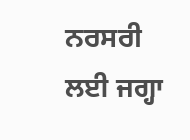ਨਰਸਰੀ ਲਈ ਜਗ੍ਹਾ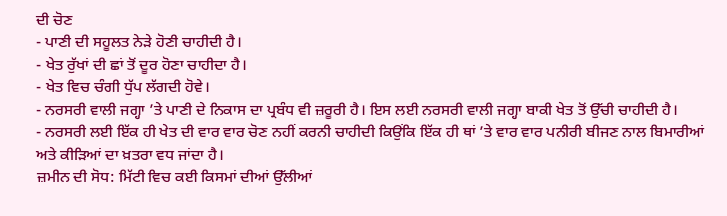ਦੀ ਚੋਣ
- ਪਾਣੀ ਦੀ ਸਹੂਲਤ ਨੇੜੇ ਹੋਣੀ ਚਾਹੀਦੀ ਹੈ।
- ਖੇਤ ਰੁੱਖਾਂ ਦੀ ਛਾਂ ਤੋਂ ਦੂਰ ਹੋਣਾ ਚਾਹੀਦਾ ਹੈ।
- ਖੇਤ ਵਿਚ ਚੰਗੀ ਧੁੱਪ ਲੱਗਦੀ ਹੋਵੇ।
- ਨਰਸਰੀ ਵਾਲੀ ਜਗ੍ਹਾ ’ਤੇ ਪਾਣੀ ਦੇ ਨਿਕਾਸ ਦਾ ਪ੍ਰਬੰਧ ਵੀ ਜ਼ਰੂਰੀ ਹੈ। ਇਸ ਲਈ ਨਰਸਰੀ ਵਾਲੀ ਜਗ੍ਹਾ ਬਾਕੀ ਖੇਤ ਤੋਂ ਉੱਚੀ ਚਾਹੀਦੀ ਹੈ।
- ਨਰਸਰੀ ਲਈ ਇੱਕ ਹੀ ਖੇਤ ਦੀ ਵਾਰ ਵਾਰ ਚੋਣ ਨਹੀਂ ਕਰਨੀ ਚਾਹੀਦੀ ਕਿਉਂਕਿ ਇੱਕ ਹੀ ਥਾਂ ’ਤੇ ਵਾਰ ਵਾਰ ਪਨੀਰੀ ਬੀਜਣ ਨਾਲ ਬਿਮਾਰੀਆਂ ਅਤੇ ਕੀੜਿਆਂ ਦਾ ਖ਼ਤਰਾ ਵਧ ਜਾਂਦਾ ਹੈ।
ਜ਼ਮੀਨ ਦੀ ਸੋਧ: ਮਿੱਟੀ ਵਿਚ ਕਈ ਕਿਸਮਾਂ ਦੀਆਂ ਉੱਲੀਆਂ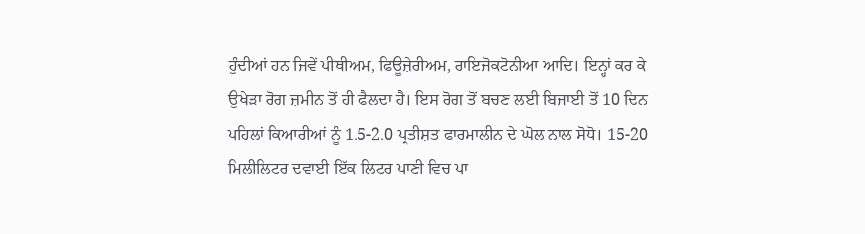ਹੁੰਦੀਆਂ ਹਨ ਜਿਵੇਂ ਪੀਥੀਅਮ, ਫਿਊਜ਼ੇਰੀਅਮ, ਰਾਇਜੋਕਟੋਨੀਆ ਆਦਿ। ਇਨ੍ਹਾਂ ਕਰ ਕੇ ਉਖੇੜਾ ਰੋਗ ਜ਼ਮੀਨ ਤੋਂ ਹੀ ਫੈਲਦਾ ਹੈ। ਇਸ ਰੋਗ ਤੋਂ ਬਚਣ ਲਈ ਬਿਜਾਈ ਤੋਂ 10 ਦਿਨ ਪਹਿਲਾਂ ਕਿਆਰੀਆਂ ਨੂੰ 1.5-2.0 ਪ੍ਰਤੀਸ਼ਤ ਫਾਰਮਾਲੀਨ ਦੇ ਘੋਲ ਨਾਲ ਸੋਧੋ। 15-20 ਮਿਲੀਲਿਟਰ ਦਵਾਈ ਇੱਕ ਲਿਟਰ ਪਾਣੀ ਵਿਚ ਪਾ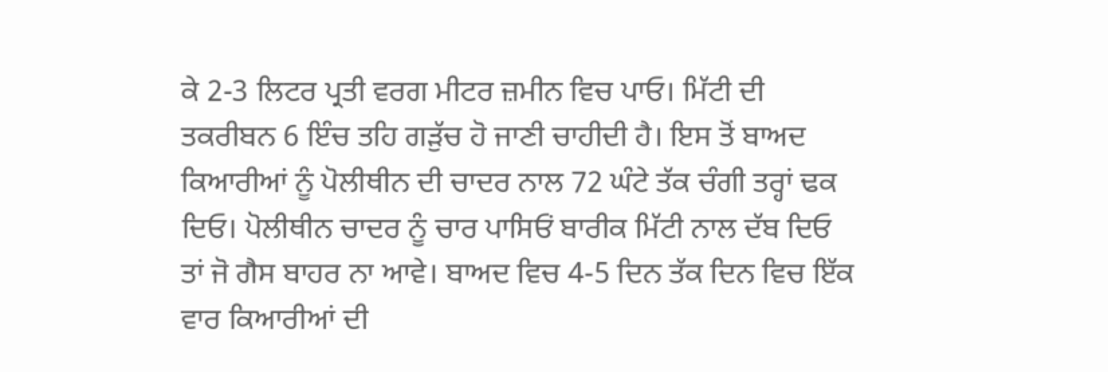ਕੇ 2-3 ਲਿਟਰ ਪ੍ਰਤੀ ਵਰਗ ਮੀਟਰ ਜ਼ਮੀਨ ਵਿਚ ਪਾਓ। ਮਿੱਟੀ ਦੀ ਤਕਰੀਬਨ 6 ਇੰਚ ਤਹਿ ਗੜੁੱਚ ਹੋ ਜਾਣੀ ਚਾਹੀਦੀ ਹੈ। ਇਸ ਤੋਂ ਬਾਅਦ ਕਿਆਰੀਆਂ ਨੂੰ ਪੋਲੀਥੀਨ ਦੀ ਚਾਦਰ ਨਾਲ 72 ਘੰਟੇ ਤੱਕ ਚੰਗੀ ਤਰ੍ਹਾਂ ਢਕ ਦਿਓ। ਪੋਲੀਥੀਨ ਚਾਦਰ ਨੂੰ ਚਾਰ ਪਾਸਿਓਂ ਬਾਰੀਕ ਮਿੱਟੀ ਨਾਲ ਦੱਬ ਦਿਓ ਤਾਂ ਜੋ ਗੈਸ ਬਾਹਰ ਨਾ ਆਵੇ। ਬਾਅਦ ਵਿਚ 4-5 ਦਿਨ ਤੱਕ ਦਿਨ ਵਿਚ ਇੱਕ ਵਾਰ ਕਿਆਰੀਆਂ ਦੀ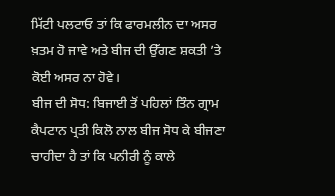ਮਿੱਟੀ ਪਲਟਾਓ ਤਾਂ ਕਿ ਫਾਰਮਲੀਨ ਦਾ ਅਸਰ ਖ਼ਤਮ ਹੋ ਜਾਵੇ ਅਤੇ ਬੀਜ ਦੀ ਉੱਗਣ ਸ਼ਕਤੀ ’ਤੇ ਕੋਈ ਅਸਰ ਨਾ ਹੋਵੇ।
ਬੀਜ ਦੀ ਸੋਧ: ਬਿਜਾਈ ਤੋਂ ਪਹਿਲਾਂ ਤਿੰਨ ਗ੍ਰਾਮ ਕੈਪਟਾਨ ਪ੍ਰਤੀ ਕਿਲੋ ਨਾਲ ਬੀਜ ਸੋਧ ਕੇ ਬੀਜਣਾ ਚਾਹੀਦਾ ਹੈ ਤਾਂ ਕਿ ਪਨੀਰੀ ਨੂੰ ਕਾਲੇ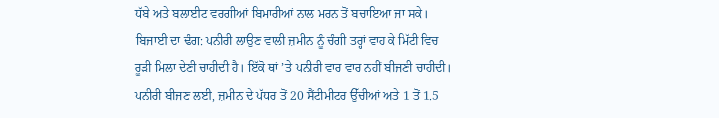ਧੱਬੇ ਅਤੇ ਬਲਾਈਟ ਵਰਗੀਆਂ ਬਿਮਾਰੀਆਂ ਨਾਲ ਮਰਨ ਤੋਂ ਬਚਾਇਆ ਜਾ ਸਕੇ।
ਬਿਜਾਈ ਦਾ ਢੰਗ: ਪਨੀਰੀ ਲਾਉਣ ਵਾਲੀ ਜ਼ਮੀਨ ਨੂੰ ਚੰਗੀ ਤਰ੍ਹਾਂ ਵਾਹ ਕੇ ਮਿੱਟੀ ਵਿਚ ਰੂੜੀ ਮਿਲਾ ਦੇਣੀ ਚਾਹੀਦੀ ਹੈ। ਇੱਕੋ ਥਾਂ ’ਤੇ ਪਨੀਰੀ ਵਾਰ ਵਾਰ ਨਹੀਂ ਬੀਜਣੀ ਚਾਹੀਦੀ। ਪਨੀਰੀ ਬੀਜਣ ਲਈ, ਜ਼ਮੀਨ ਦੇ ਪੱਧਰ ਤੋਂ 20 ਸੈਂਟੀਮੀਟਰ ਉੱਚੀਆਂ ਅਤੇ 1 ਤੋਂ 1.5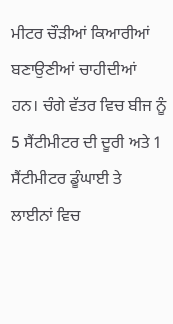ਮੀਟਰ ਚੌੜੀਆਂ ਕਿਆਰੀਆਂ ਬਣਾਉਣੀਆਂ ਚਾਹੀਦੀਆਂ ਹਨ। ਚੰਗੇ ਵੱਤਰ ਵਿਚ ਬੀਜ ਨੂੰ 5 ਸੈਂਟੀਮੀਟਰ ਦੀ ਦੂਰੀ ਅਤੇ 1 ਸੈਂਟੀਮੀਟਰ ਡੂੰਘਾਈ ਤੇ ਲਾਈਨਾਂ ਵਿਚ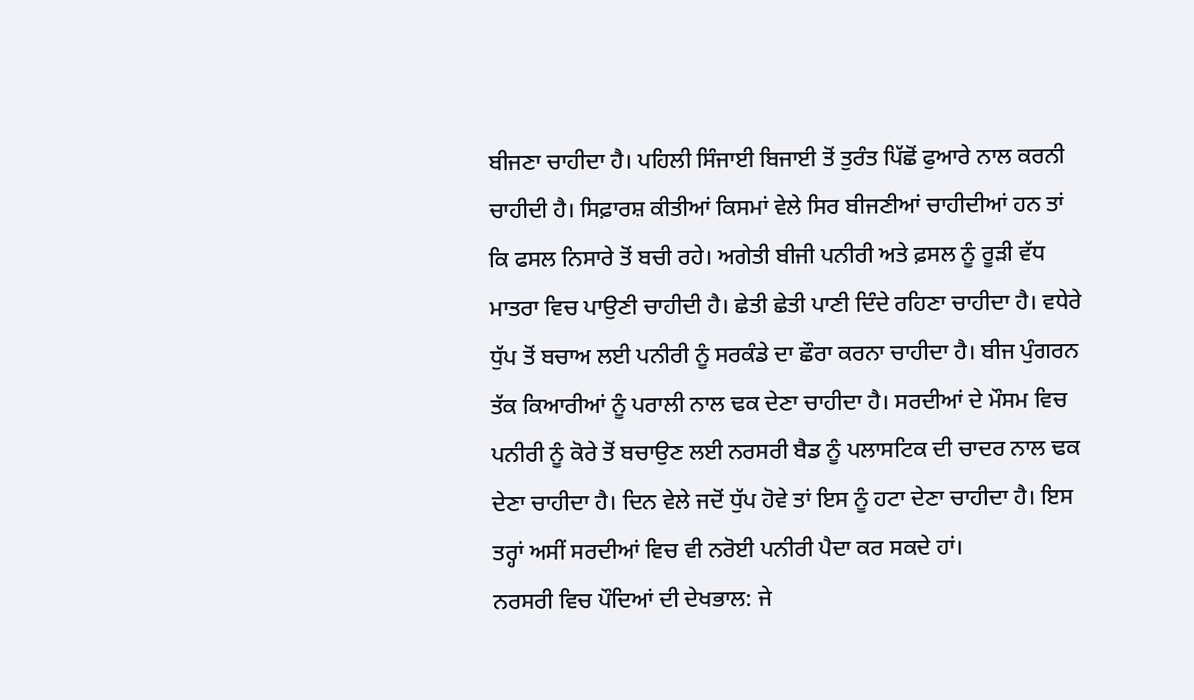ਬੀਜਣਾ ਚਾਹੀਦਾ ਹੈ। ਪਹਿਲੀ ਸਿੰਜਾਈ ਬਿਜਾਈ ਤੋਂ ਤੁਰੰਤ ਪਿੱਛੋਂ ਫੁਆਰੇ ਨਾਲ ਕਰਨੀ ਚਾਹੀਦੀ ਹੈ। ਸਿਫ਼ਾਰਸ਼ ਕੀਤੀਆਂ ਕਿਸਮਾਂ ਵੇਲੇ ਸਿਰ ਬੀਜਣੀਆਂ ਚਾਹੀਦੀਆਂ ਹਨ ਤਾਂ ਕਿ ਫਸਲ ਨਿਸਾਰੇ ਤੋਂ ਬਚੀ ਰਹੇ। ਅਗੇਤੀ ਬੀਜੀ ਪਨੀਰੀ ਅਤੇ ਫ਼ਸਲ ਨੂੰ ਰੂੜੀ ਵੱਧ ਮਾਤਰਾ ਵਿਚ ਪਾਉਣੀ ਚਾਹੀਦੀ ਹੈ। ਛੇਤੀ ਛੇਤੀ ਪਾਣੀ ਦਿੰਦੇ ਰਹਿਣਾ ਚਾਹੀਦਾ ਹੈ। ਵਧੇਰੇ ਧੁੱਪ ਤੋਂ ਬਚਾਅ ਲਈ ਪਨੀਰੀ ਨੂੰ ਸਰਕੰਡੇ ਦਾ ਛੌਰਾ ਕਰਨਾ ਚਾਹੀਦਾ ਹੈ। ਬੀਜ ਪੁੰਗਰਨ ਤੱਕ ਕਿਆਰੀਆਂ ਨੂੰ ਪਰਾਲੀ ਨਾਲ ਢਕ ਦੇਣਾ ਚਾਹੀਦਾ ਹੈ। ਸਰਦੀਆਂ ਦੇ ਮੌਸਮ ਵਿਚ ਪਨੀਰੀ ਨੂੰ ਕੋਰੇ ਤੋਂ ਬਚਾਉਣ ਲਈ ਨਰਸਰੀ ਬੈਡ ਨੂੰ ਪਲਾਸਟਿਕ ਦੀ ਚਾਦਰ ਨਾਲ ਢਕ ਦੇਣਾ ਚਾਹੀਦਾ ਹੈ। ਦਿਨ ਵੇਲੇ ਜਦੋਂ ਧੁੱਪ ਹੋਵੇ ਤਾਂ ਇਸ ਨੂੰ ਹਟਾ ਦੇਣਾ ਚਾਹੀਦਾ ਹੈ। ਇਸ ਤਰ੍ਹਾਂ ਅਸੀਂ ਸਰਦੀਆਂ ਵਿਚ ਵੀ ਨਰੋਈ ਪਨੀਰੀ ਪੈਦਾ ਕਰ ਸਕਦੇ ਹਾਂ।
ਨਰਸਰੀ ਵਿਚ ਪੌਦਿਆਂ ਦੀ ਦੇਖਭਾਲ: ਜੇ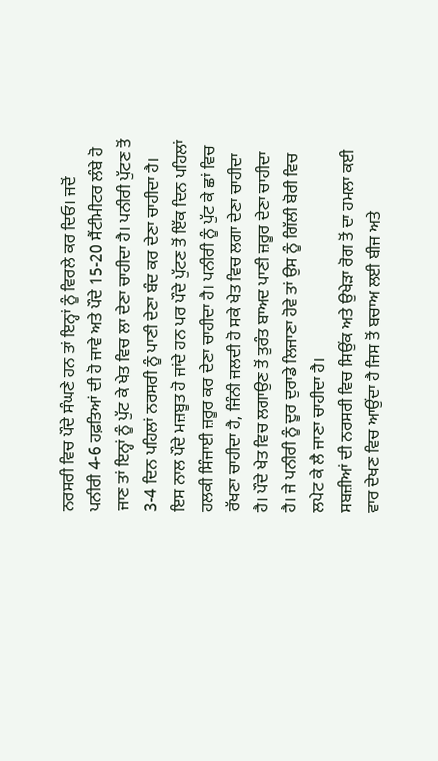ਨਰਸਰੀ ਵਿਚ ਪੌਦੇ ਸੰਘਣੇ ਹਨ ਤਾਂ ਇਨ੍ਹਾਂ ਨੂੰ ਵਿਰਲੇ ਕਰ ਦਿਓ। ਜਦੋਂ ਪਨੀਰੀ 4-6 ਹਫ਼ਤਿਆਂ ਦੀ ਹੋ ਜਾਵੇ ਅਤੇ ਪੌਦੇ 15-20 ਸੈਂਟੀਮੀਟਰ ਲੰਬੇ ਹੋ ਜਾਣ ਤਾਂ ਇਨ੍ਹਾਂ ਨੂੰ ਪੁੱਟ ਕੇ ਖੇਤ ਵਿਚ ਲਾ ਦੇਣਾ ਚਾਹੀਦਾ ਹੈ। ਪਨੀਰੀ ਪੁੱਟਣ ਤੋਂ 3-4 ਦਿਨ ਪਹਿਲਾਂ ਨਰਸਰੀ ਨੂੰ ਪਾਣੀ ਦੇਣਾ ਬੰਦ ਕਰ ਦੇਣਾ ਚਾਹੀਦਾ ਹੈ। ਇਸ ਨਾਲ ਪੌਦੇ ਮਜ਼ਬੂਤ ਹੋ ਜਾਂਦੇ ਹਨ ਪਰ ਪੌਦੇ ਪੁੱਟਣ ਤੋਂ ਇੱਕ ਦਿਨ ਪਹਿਲਾਂ ਹਲਕੀ ਸਿੰਜਾਈ ਜ਼ਰੂਰ ਕਰ ਦੇਣਾ ਚਾਹੀਦਾ ਹੈ। ਪਨੀਰੀ ਨੂੰ ਪੁੱਟ ਕੇ ਛਾਂ ਵਿਚ ਰੱਖਣਾ ਚਾਹੀਦਾ ਹੈ, ਜਿੰਨੀ ਜਲਦੀ ਹੋ ਸਕੇ ਖੇਤ ਵਿਚ ਲਗਾ ਦੇਣਾ ਚਾਹੀਦਾ ਹੈ। ਪੌਦੇ ਖੇਤ ਵਿਚ ਲਗਾਉਣ ਤੋਂ ਤੁਰੰਤ ਬਾਅਦ ਪਾਣੀ ਜ਼ਰੂਰ ਦੇਣਾ ਚਾਹੀਦਾ ਹੈ। ਜੇ ਪਨੀਰੀ ਨੂੰ ਦੂਰ ਦੁਰਾਡੇ ਲਿਜਾਣਾ ਹੋਵੇ ਤਾਂ ਉਸ ਨੂੰ ਗਿੱਲੀ ਬੋਰੀ ਵਿਚ ਲਪੇਟ ਕੇ ਲੈ ਜਾਣਾ ਚਾਹੀਦਾ ਹੈ।
ਸਬਜ਼ੀਆਂ ਦੀ ਨਰਸਰੀ ਵਿਚ ਸਿਉਂਕ ਅਤੇ ਉਖੇੜਾ ਰੋਗ ਤੋਂ ਦਾ ਹਮਲਾ ਕਈ ਵਾਰ ਦੇਖਣ ਵਿਚ ਆਉਂਦਾ ਹੈ ਜਿਸ ਤੋਂ ਬਚਾਅ ਲਈ ਬੀਜ ਅਤੇ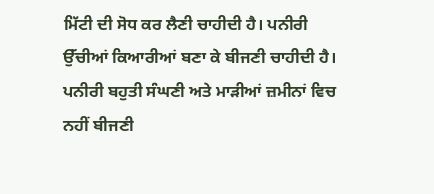ਮਿੱਟੀ ਦੀ ਸੋਧ ਕਰ ਲੈਣੀ ਚਾਹੀਦੀ ਹੈ। ਪਨੀਰੀ ਉੱਚੀਆਂ ਕਿਆਰੀਆਂ ਬਣਾ ਕੇ ਬੀਜਣੀ ਚਾਹੀਦੀ ਹੈ। ਪਨੀਰੀ ਬਹੁਤੀ ਸੰਘਣੀ ਅਤੇ ਮਾੜੀਆਂ ਜ਼ਮੀਨਾਂ ਵਿਚ ਨਹੀਂ ਬੀਜਣੀ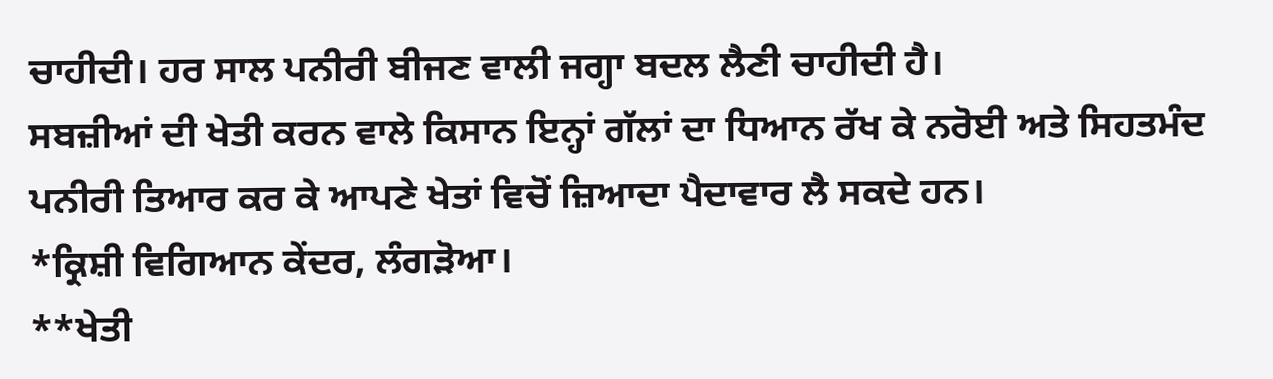ਚਾਹੀਦੀ। ਹਰ ਸਾਲ ਪਨੀਰੀ ਬੀਜਣ ਵਾਲੀ ਜਗ੍ਹਾ ਬਦਲ ਲੈਣੀ ਚਾਹੀਦੀ ਹੈ।
ਸਬਜ਼ੀਆਂ ਦੀ ਖੇਤੀ ਕਰਨ ਵਾਲੇ ਕਿਸਾਨ ਇਨ੍ਹਾਂ ਗੱਲਾਂ ਦਾ ਧਿਆਨ ਰੱਖ ਕੇ ਨਰੋਈ ਅਤੇ ਸਿਹਤਮੰਦ ਪਨੀਰੀ ਤਿਆਰ ਕਰ ਕੇ ਆਪਣੇ ਖੇਤਾਂ ਵਿਚੋਂ ਜ਼ਿਆਦਾ ਪੈਦਾਵਾਰ ਲੈ ਸਕਦੇ ਹਨ।
*ਕ੍ਰਿਸ਼ੀ ਵਿਗਿਆਨ ਕੇਂਦਰ, ਲੰਗੜੋਆ।
**ਖੇਤੀ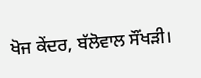ਖੋਜ ਕੇਂਦਰ, ਬੱਲੋਵਾਲ ਸੌਂਖੜੀ।